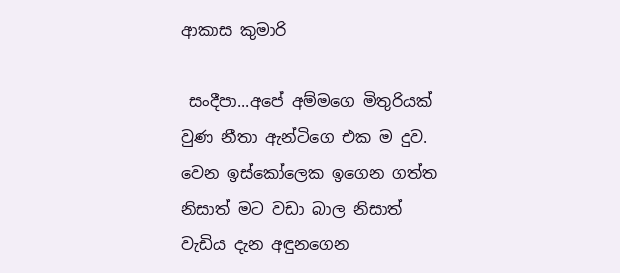ආකාස කුමාරි

 සංදීපා...අපේ අම්මගෙ මිතුරියක් වුණ නීතා ඇන්ටිගෙ එක ම දුව. වෙන ඉස්කෝලෙක ඉගෙන ගත්ත නිසාත් මට වඩා බාල නිසාත් වැඩිය දැන අඳුනගෙන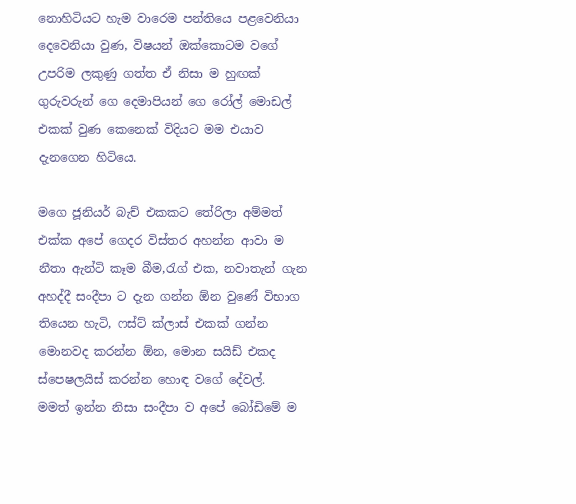නොහිටියට හැම වාරෙම පන්තියෙ පළවෙනියා දෙවෙනියා වුණ, විෂයන් ඔක්කොටම වගේ උපරිම ලකුණු ගත්ත ඒ නිසා ම හුඟක් ගුරුවරුන් ගෙ දෙමාපියන් ගෙ රෝල් මොඩල් එකක් වුණ කෙනෙක් විදියට මම එයාව දැනගෙන හිටියෙ.

මගෙ ජූනියර් බැච් එකකට තේරිලා අම්මත් එක්ක අපේ ගෙදර විස්තර අහන්න ආවා ම නීතා ඇන්ටි කෑම බීම,රැග් එක, නවාතැන් ගැන අහද්දී සංදීපා ට දැන ගන්න ඕන වුණේ විභාග තියෙන හැටි, ෆස්ට් ක්ලාස් එකක් ගන්න මොනවද කරන්න ඕන, මොන සයිඩ් එකද ස්පෙෂලයිස් කරන්න හොඳ වගේ දේවල්.
මමත් ඉන්න නිසා සංදීපා ව අපේ බෝඩිමේ ම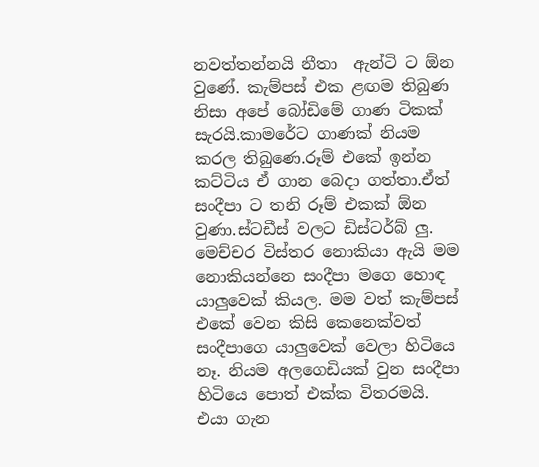නවත්තන්නයි නීතා  ඇන්ටි ට ඕන වුණේ. කැම්පස් එක ළඟම තිබුණ නිසා අපේ බෝඩිමේ ගාණ ටිකක් සැරයි.කාමරේට ගාණක් නියම කරල තිබුණෙ.රූම් එකේ ඉන්න කට්ටිය ඒ ගාන බෙදා ගත්තා.ඒත් සංදීපා ට තනි රූම් එකක් ඕන වුණා.ස්‍ටඩීස් වලට ඩිස්ටර්බ් ලු. මෙච්චර විස්තර නොකියා ඇයි මම නොකියන්නෙ සංදීපා මගෙ හොඳ යාලුවෙක් කියල. මම වත් කැම්පස් එකේ වෙන කිසි කෙනෙක්වත් සංදීපාගෙ යාලුවෙක් වෙලා හිටියෙ නෑ. නියම අලගෙඩියක් වුන සංදීපා හිටියෙ පොත් එක්ක විතරමයි.
එයා ගැන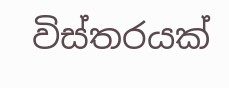විස්තරයක්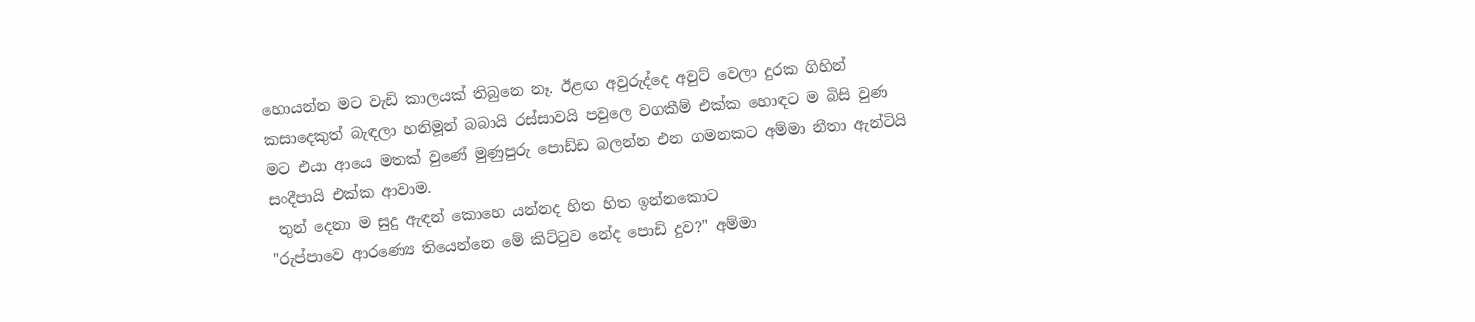හොයන්න මට වැඩි කාලයක් තිබුනෙ නෑ. ඊළඟ අවුරුද්දෙ අවුට් වෙලා දුරක ගිහින් කසාදෙකුත් බැඳලා හනිමූන් බබායි රස්සාවයි පවුලෙ වගකීම් එක්ක හොඳට ම බිසි වුණ මට එයා ආයෙ මතක් වුණේ මුණුපුරු පොඩ්ඩ බලන්න එන ගමනකට අම්මා නීතා ඇන්ටියි සංදීපායි එක්ක ආවාම.
 තුන් දෙනා ම සුදු ඇඳන් කොහෙ යන්නද හිත හිත ඉන්නකොට
"රුප්පාවෙ ආරණ්‍යෙ තියෙන්නෙ මේ කිට්ටුව නේද පොඩි දුව?" අම්මා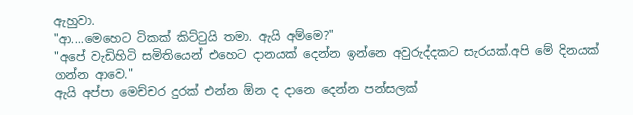ඇහුවා.
"ආ....මෙහෙට ටිකක් කිට්ටුයි තමා. ඇයි අම්මෙ?"
"අපේ වැඩිහිටි සමිතියෙන් එහෙට දානයක් දෙන්න ඉන්නෙ අවුරුද්දකට සැරයක්.අපි මේ දිනයක් ගන්න ආවෙ."
ඇයි අප්පා මෙච්චර දුරක් එන්න ඕන ද දානෙ දෙන්න පන්සලක්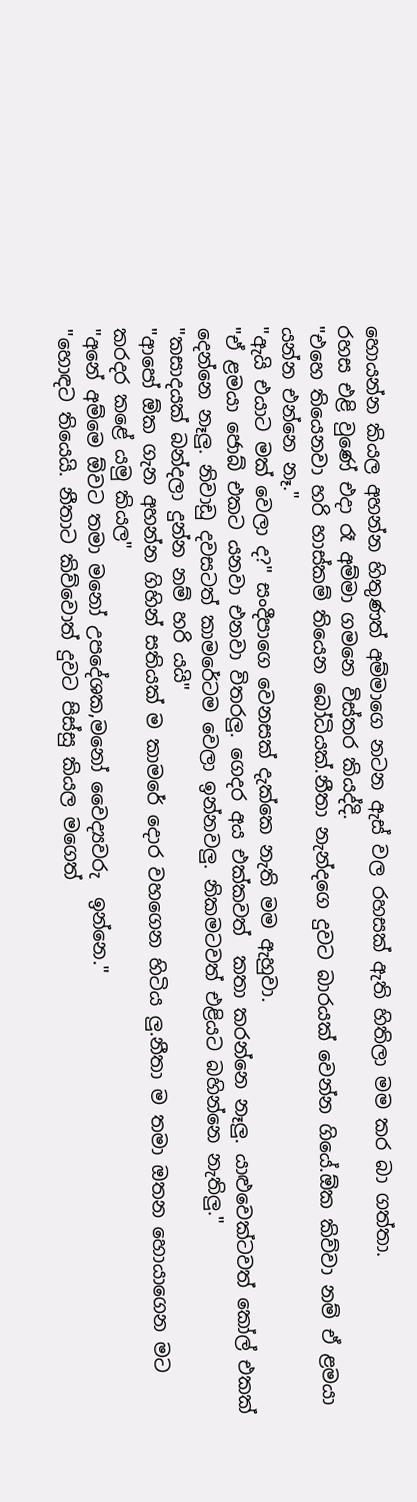හොයන්න කියල අහන්න හිතුණත් අම්මාගෙ නටන ඇස් වල රහසක් ඇති හිතිලා මම කර බා ගත්තා.
රහස එළි වුණේ එදා රෑ අම්මා ගමනෙ විස්තර කියද්දි.
"එහෙ තියෙනවා හරි හාස්කම් තියෙන බෝධියක්.නීතා නැන්දගෙ දුවට බාරයක් වෙන්න ගියේ.ඕක කිව්වා නම් ඒ ළමයා යන්න එන්නෙ නෑ."
"ඇයි එයාට මක් වෙලා ද?" සංදීපාගෙ වෙනසක් දැක්කෙ නැති මම ඇහුවා.
"ඒ ළමයා ජොබ් එකට යනවා එනවා විතරලු. ගෙදර අය එක්කවත්  කතා කරන්නෙ නෑලු. යාළුවෙක්ටවත් කෝල් එකක් දෙන්නෙ නෑලු. නිවාඩු දවසටත් කාමරේටම වෙලා ඉන්නවලු. නිකමටවත් එළියට බහින්නෙ නැතිලු."
"කසාදයක් බන්දලා දුන්න නම් හරි යයි"
"ආපෝ ඕක ගැන අහන්න ගිහින් සතියක් ම කාමරේ දොර වහගෙන හිටිය ලු.නීතා ම තමා ඔතන හොයාගෙන මට කරදර කළේ යමු කියල"
"අනේ අම්මෙ ඕවට තමා මනෝ උපදේශක,මනෝ වෛද්‍යවරු  ඉන්නෙ."
"හොඳට තියෙයි. නීතාට කිව්වොත් දුවට පිස්සු කියල මගෙත්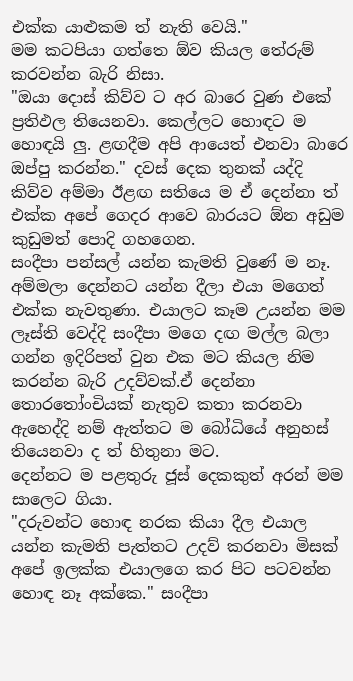එක්ක යාළුකම ත් නැති වෙයි."
මම කටපියා ගත්තෙ ඕව කියල තේරුම් කරවන්න බැරි නිසා.
"ඔයා දොස් කිව්ව ට අර බාරෙ වුණ එකේ ප්‍රතිඵල තියෙනවා. කෙල්ලට හොඳට ම හොඳයි ලු. ළඟදීම අපි ආයෙත් එනවා බාරෙ ඔප්පු කරන්න." දවස් දෙක තුනක් යද්දි  කිව්ව අම්මා ඊළඟ සතියෙ ම ඒ දෙන්නා ත් එක්ක අපේ ගෙදර ආවෙ බාරයට ඕන අඩුම කුඩුමත් පොදි ගහගෙන.
සංදීපා පන්සල් යන්න කැමති වුණේ ම නෑ. අම්මලා දෙන්නට යන්න දීලා එයා මගෙත් එක්ක නැවතුණා. එයාලට කෑම උයන්න මම ලෑස්ති වෙද්දි සංදීපා මගෙ දඟ මල්ල බලා ගන්න ඉදිරිපත් වුන එක මට කියල නිම කරන්න බැරි උදව්වක්.ඒ දෙන්නා තොරතෝංචියක් නැතුව කතා කරනවා ඇහෙද්දි නම් ඇත්තට ම බෝධියේ අනුහස් තියෙනවා ද ත් හිතුනා මට.
දෙන්නට ම පළතුරු ජූස් දෙකකුත් අරන් මම සාලෙට ගියා.
"දරුවන්ට හොඳ නරක කියා දීල එයාල යන්න කැමති පැත්තට උදව් කරනවා මිසක් අපේ ඉලක්ක එයාලගෙ කර පිට පටවන්න හොඳ නෑ අක්කෙ." සංදීපා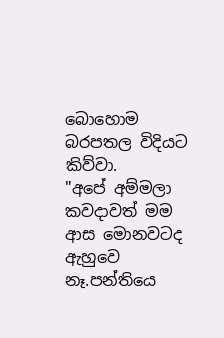බොහොම බරපතල විදියට කිව්වා.
"අපේ අම්මලා කවදාවත් මම ආස මොනවටද ඇහුවෙ නෑ.පන්තියෙ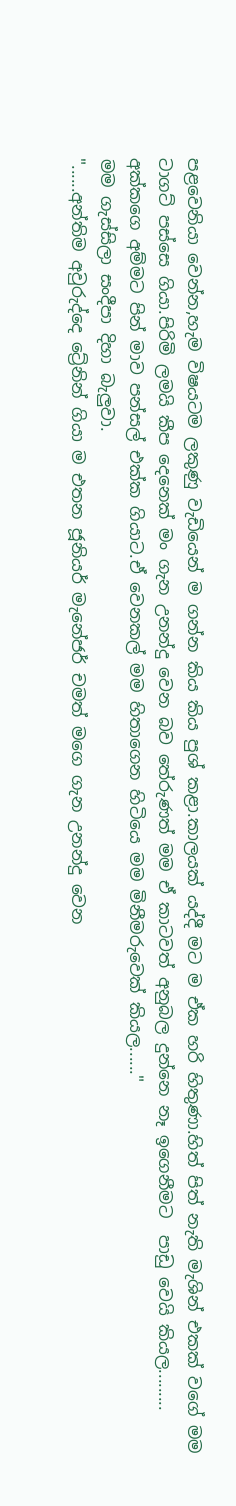පළවෙනියා වෙන්න,හැම විෂයටම ලකුණු වැඩියෙන් ම ගන්න කිය කිය පුශ් කළා.කාලයක් යද්දී මට ම ඒක හරි හිතුණා.හිත් පිත් නැති මැශින් එකක් වගේ මම  ටාගට් පස්සෙ ගියා.පිරිමි ලමයි කීප දෙනෙක් මං ගැන උනන්දු වෙන බව තේරුණත් මම ඒ කාටවත් අනුබල දුන්නෙ නෑ ඉගෙනීමට  පාඩු වෙයි කියල......... අක්කගෙ අම්මට පින් මාව පන්සල් එක්ක ගියාට.ඒ වෙනකල් මම හිතාගෙන හිටියෙ මම මිනීමරුවෙක් කියල......"
මම ගැස්සිලා සංදීපා දිහා බැලුවා.
"......අන්තිම අවුරුද්දෙ ට්‍රේනින් ගියා ම එතන ජූනියර් මැනේජර් චමත් මගෙ ගැන උනන්දු වෙන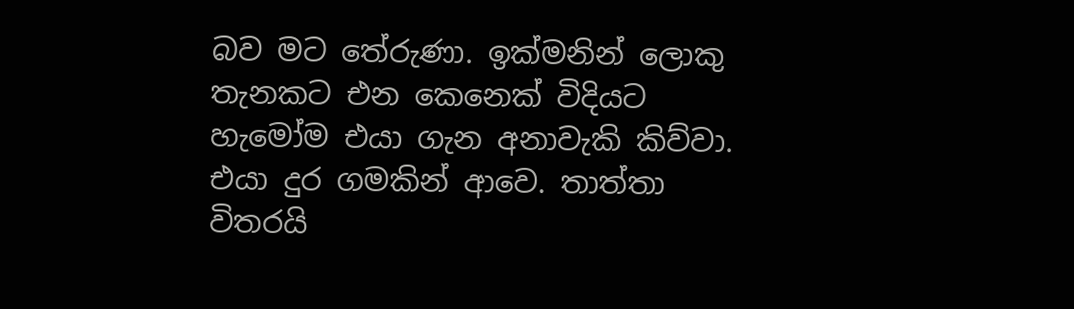බව මට තේරුණා. ඉක්මනින් ලොකු තැනකට එන කෙනෙක් විදියට හැමෝම එයා ගැන අනාවැකි කිව්වා. එයා දුර ගමකින් ආවෙ. තාත්තා විතරයි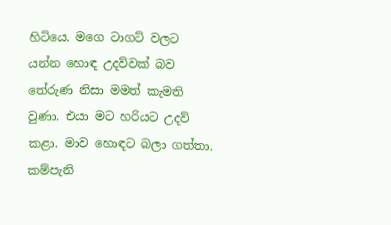හිටියෙ. මගෙ ටාගට් වලට යන්න හොඳ උදව්වක් බව තේරුණ නිසා මමත් කැමති වුණා. එයා මට හරියට උදව් කළා. මාව හොඳට බලා ගත්තා. කම්පැනි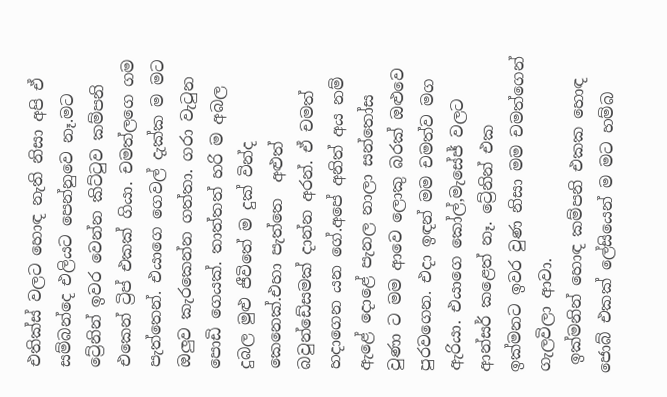එතික්ස් වලට හොඳ නැති නිසා අපි ඒ සම්බන්දෙ එලියට පෙන්නුවෙ නෑ.මට ට්‍රේනින් ඉවර වෙන්න කිට්ටුව කම්පනි එකෙන් ට්‍රිප් එකක් ගියා. චමත්ලගෙ ගම පැත්තෙන්. එයාගෙ ගෙවල් දැක්ක ම මට ඔලුව කැරකෙන්න ගත්තා. ගරා වැටුන පොඩි ගෙයක්. තාත්තත් හරි ම අබල දුබල මුළු ජීවිතේ ම දුක් වින්ද කෙනෙක්.එහා පැත්තෙ  අළුත් බවුන්ඩේසමක් දාන්න අරන්. ඒ චමත් හදාගෙන යන ගේ.අපේ අනිත් අය නම් ඇළේ දොළේ පැනල නාලා සන්තෝස වුණා ට මම ආවෙ ලොකු බරක් ඔළුවෙ පුරවගෙන. එදා ඉඳන් මම චමත්ව මග ඇරියා. එයාගෙ කෝල්,මැසේජ් වලට ආන්සර් කළෙත් නෑ. ට්‍රේනින් එක ඉක්මනට ඉවර වුණ නිසා මම චමත්ගෙන් ගැලවිලා ආවා.
 ඉක්මනින් හොඳ කම්පනි එකක හොඳ ජොබ් එකක් ලේසියෙන් ම මට හම්බ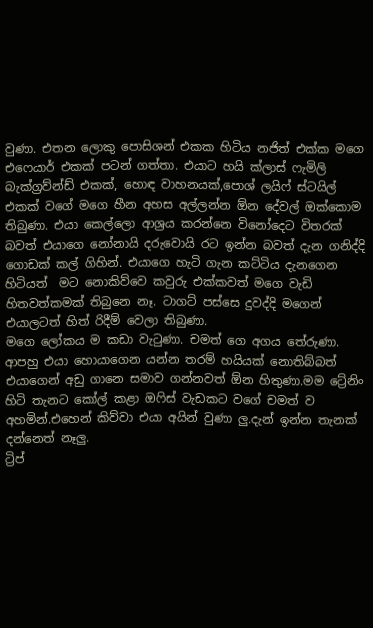වුණා. එතන ලොකු පොසිශන් එකක හිටිය නජිත් එක්ක මගෙ එෆෙයාර් එකක් පටන් ගත්තා. එයාට හයි ක්ලාස් ෆැමිලි බැක්ග්‍රව්න්ඩ් එකක්, හොඳ වාහනයක්,පොශ් ලයිෆ් ස්ටයිල් එකක් වගේ මගෙ හීන අහස අල්ලන්න ඕන දේවල් ඔක්කොම තිබුණා. එයා කෙල්ලො ආශ්‍රය කරන්නෙ විනෝදෙට විතරක් බවත් එයාගෙ නෝනායි දරුවොයි රට ඉන්න බවත් දැන ගනිද්දි ගොඩක් කල් ගිහින්. එයාගෙ හැටි ගැන කට්ටිය දැනගෙන හිටියත්  මට නොකිව්වෙ කවුරු එක්කවත් මගෙ වැඩි හිතවත්කමක් තිබුනෙ නෑ. ටාගට් පස්සෙ දුවද්දි මගෙන් එයාලටත් හිත් රිදීම් වෙලා තිබුණා.
මගෙ ලෝකය ම කඩා වැටුණා. චමත් ගෙ අගය තේරුණා. ආපහු එයා හොයාගෙන යන්න තරම් හයියක් නොතිබ්බත් එයාගෙන් අඩු ගානෙ සමාව ගන්නවත් ඕන හිතුණා.මම ට්‍රේනිං හිටි තැනට කෝල් කළා ඔෆිස් වැඩකට වගේ චමත් ව අහමින්.එහෙන් කිව්වා එයා අයින් වුණා ලු.දැන් ඉන්න තැනක් දන්නෙත් නෑලු.
ට්‍රිප්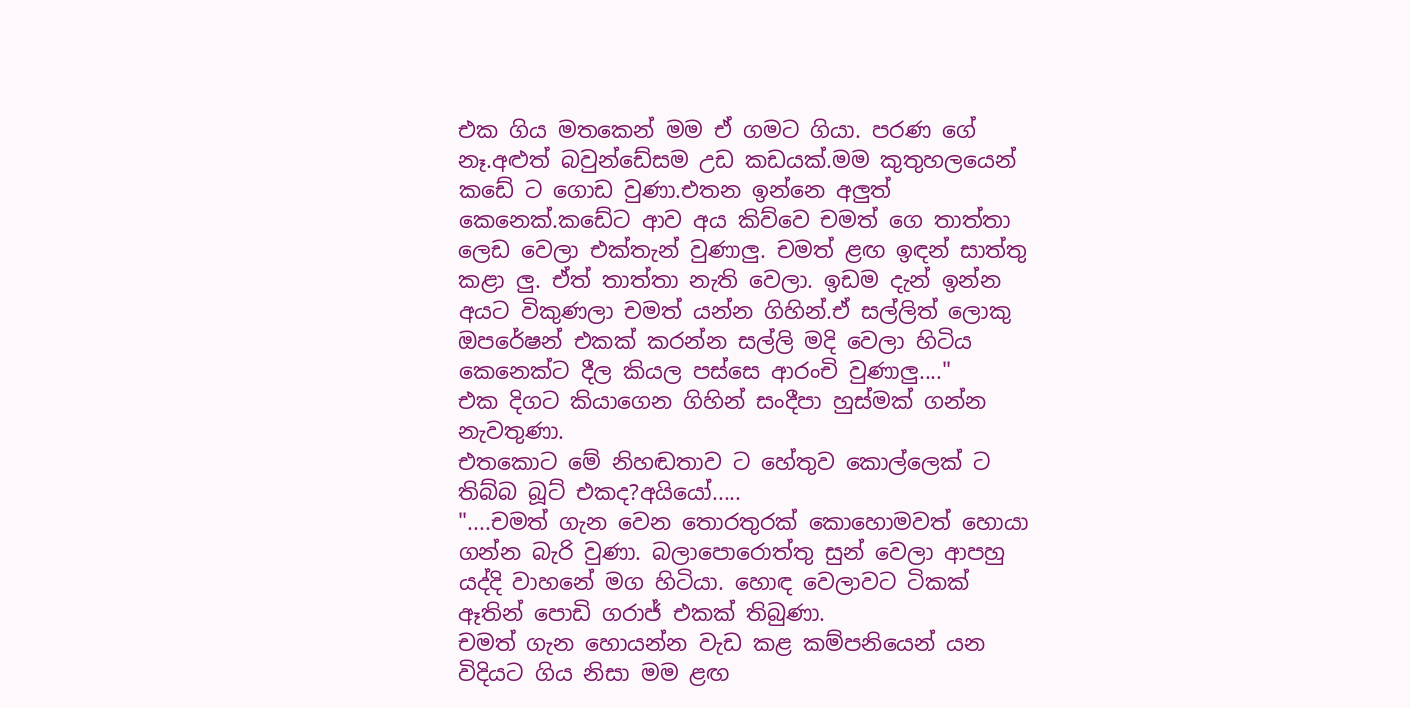එක ගිය මතකෙන් මම ඒ ගමට ගියා. පරණ ගේ නෑ.අළුත් බවුන්ඩේසම උඩ කඩයක්.මම කුතුහලයෙන් කඩේ ට ගොඩ වුණා.එතන ඉන්නෙ අලුත් කෙනෙක්.කඩේට ආව අය කිව්වෙ චමත් ගෙ තාත්තා ලෙඩ වෙලා එක්තැන් වුණාලු. චමත් ළඟ ඉඳන් සාත්තු කළා ලු. ඒත් තාත්තා නැති වෙලා. ඉඩම දැන් ඉන්න අයට විකුණලා චමත් යන්න ගිහින්.ඒ සල්ලිත් ලොකු ඔපරේෂන් එකක් කරන්න සල්ලි මදි වෙලා හිටිය කෙනෙක්ට දීල කියල පස්සෙ ආරංචි වුණාලු...."
එක දිගට කියාගෙන ගිහින් සංදීපා හුස්මක් ගන්න නැවතුණා.
එතකොට මේ නිහඬතාව ට හේතුව කොල්ලෙක් ට තිබ්බ බූට් එකද?අයියෝ.....
"....චමත් ගැන වෙන තොරතුරක් කොහොමවත් හොයා ගන්න බැරි වුණා. බලාපොරොත්තු සුන් වෙලා ආපහු යද්දි වාහනේ මග හිටියා. හොඳ වෙලාවට ටිකක් ඈතින් පොඩි ගරාජ් එකක් තිබුණා.
චමත් ගැන හොයන්න වැඩ කළ කම්පනියෙන් යන විදියට ගිය නිසා මම ළඟ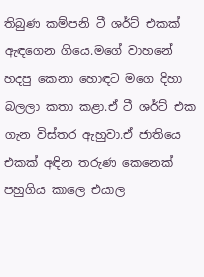තිබුණ කම්පනි ටී ශර්ට් එකක් ඇඳගෙන ගියෙ.මගේ වාහනේ හදපු කෙනා හොඳට මගෙ දිහා බලලා කතා කළා.ඒ ටී ශර්ට් එක ගැන විස්තර ඇහුවා.ඒ ජාතියෙ එකක් අඳින තරුණ කෙනෙක් පහුගිය කාලෙ එයාල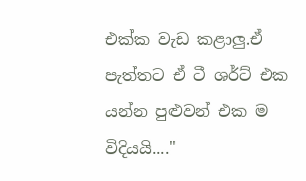එක්ක වැඩ කළාලු.ඒ පැත්තට ඒ ටී ශර්ට් එක යන්න පුළුවන් එක ම විදියයි...."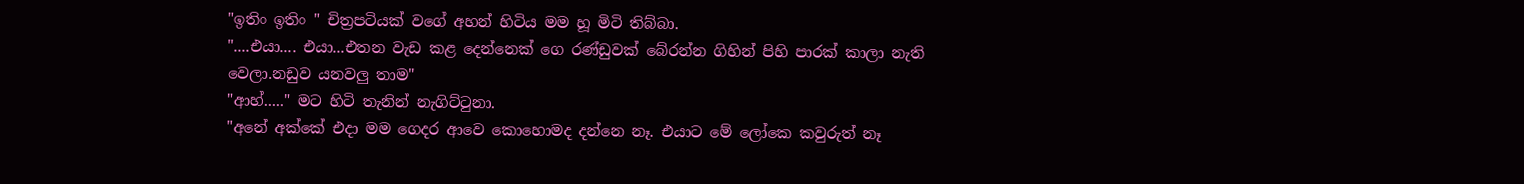"ඉතිං ඉතිං " චිත්‍රපටියක් වගේ අහන් හිටිය මම හූ මිටි තිබ්බා.
"....එයා.... එයා...එතන වැඩ කළ දෙන්නෙක් ගෙ රණ්ඩුවක් බේරන්න ගිහින් පිහි පාරක් කාලා නැති වෙලා.නඩුව යනවලු තාම"
"ආහ්....." මට හිටි තැනින් නැගිට්ටුනා.
"අනේ අක්කේ එදා මම ගෙදර ආවෙ කොහොමද දන්නෙ නෑ. එයාට මේ ලෝකෙ කවුරුත් නෑ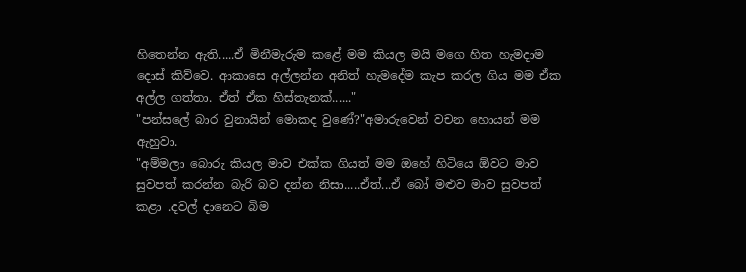හිතෙන්න ඇති.....ඒ මිනීමැරුම කළේ මම කියල මයි මගෙ හිත හැමදාම දොස් කිව්වෙ. ආකාසෙ අල්ලන්න අනිත් හැමදේම කැප කරල ගිය මම ඒක අල්ල ගත්තා. ඒත් ඒක හිස්තැනක්......"
"පන්සලේ බාර වුනායින් මොකද වුණේ?"අමාරුවෙන් වචන හොයන් මම ඇහුවා.
"අම්මලා බොරු කියල මාව එක්ක ගියත් මම ඔහේ හිටියෙ ඕවට මාව සුවපත් කරන්න බැරි බව දන්න නිසා.....ඒත්...ඒ බෝ මළුව මාව සුවපත් කළා .දවල් දානෙට බිම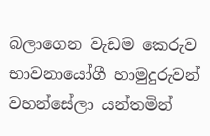බලාගෙන වැඩම කෙරුව භාවනායෝගී හාමුදුරුවන් වහන්සේලා යන්තමින්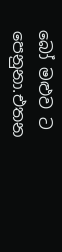බෝ මළුව ට පෙනුනා.එතන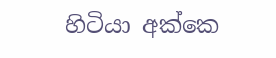හිටියා අක්කෙ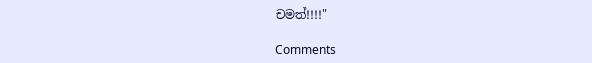චමත්!!!!"

Comments